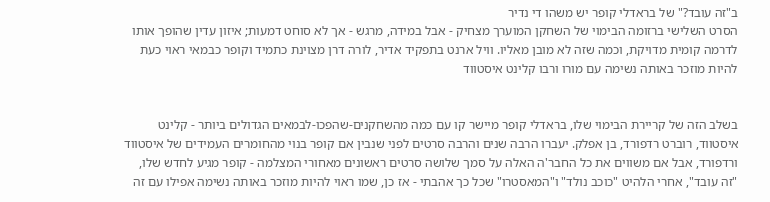ב"זה עובד?" של בראדלי קופר יש משהו די נדיר
הסרט השלישי ברזומה הבימוי של השחקן המוערך מצחיק - אבל במידה, מרגש - אך לא סוחט דמעות; איזון עדין שהופך אותו לדרמה קומית מדויקת, וכמה שזה לא מובן מאליו. וויל ארנט בתפקיד אדיר, לורה דרן מצוינת כתמיד וקופר כבמאי ראוי כעת להיות מוזכר באותה נשימה עם מורו ורבו קלינט איסטווד


בשלב הזה של קריירת הבימוי שלו, בראדלי קופר מיישר קו עם כמה מהשחקנים-שהפכו-לבמאים הגדולים ביותר - קלינט איסטווד, רוברט רדפורד, בן אפלק. יעברו הרבה שנים והרבה סרטים לפני שנבין אם קופר בנוי מהחומרים העמידים של איסטווד ורדפורד, אבל אם משווים את כל החבר'ה האלה על סמך שלושה סרטים ראשונים מאחורי המצלמה - קופר מגיע לחדש שלו, "זה עובד", אחרי הלהיט "כוכב נולד" ו"המאסטרו" שכל כך אהבתי - אז כן, שמו ראוי להיות מוזכר באותה נשימה אפילו עם זה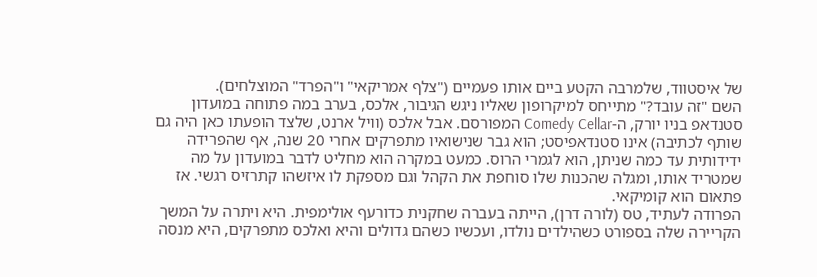של איסטווד, שלמרבה הקטע ביים אותו פעמיים ("צלף אמריקאי" ו"הפרד" המוצלחים).
השם "זה עובד?" מתייחס למיקרופון שאליו ניגש הגיבור, אלכס, בערב במה פתוחה במועדון סטנדאפ בניו יורק, ה-Comedy Cellar המפורסם. אבל אלכס (וויל ארנט, שלצד הופעתו כאן היה גם שותף לכתיבה) אינו סטנדאפיסט; הוא גבר שנישואיו מתפרקים אחרי 20 שנה, אף שהפרידה ידידותית עד כמה שניתן, הוא לגמרי הרוס. כמעט במקרה הוא מחליט לדבר במועדון על מה שמטריד אותו, ומגלה שהכנות שלו סוחפת את הקהל וגם מספקת לו איזשהו קתרזיס רגשי. אז פתאום הוא קומיקאי.
הפרודה לעתיד, טס (לורה דרן), הייתה בעברה שחקנית כדורעף אולימפית. היא ויתרה על המשך הקריירה שלה בספורט כשהילדים נולדו, ועכשיו כשהם גדולים והיא ואלכס מתפרקים, היא מנסה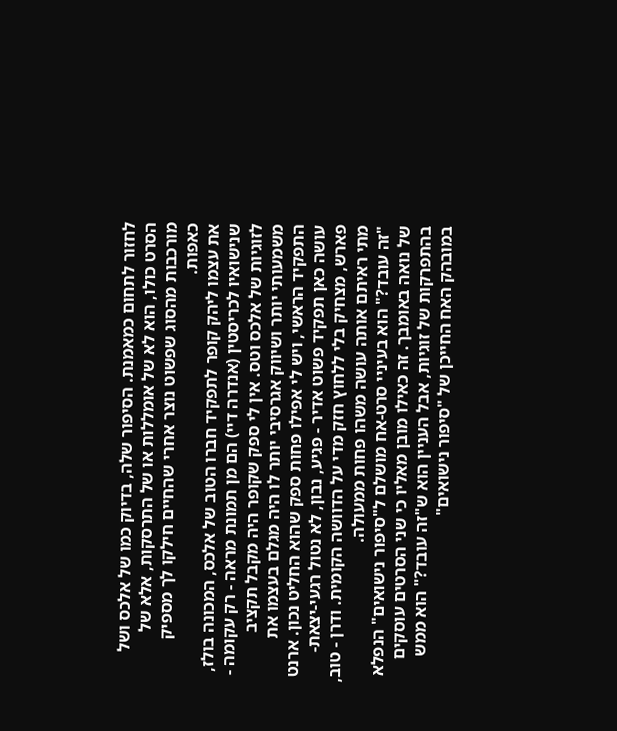לחזור לתחום כמאמנת. הסיפור שלה, בדיוק כמו של אלכס ושל הסרט כולו, הוא לא של אומללות או של התרסקות, אלא של מורכבות מהסוג שפשוט נוצר אחרי שהחיים חילקו לך מספיק כאפות.
את עצמו ליהק קופר לתפקיד חברו הטוב של אלכס, המכונה בולז, שנישואיו לכריסטין (אנדרה דיי) הם מן תמונת מראה - רק עקומה - לזוגיות של אלכס וטס. אין לי ספק שקופר היה מקבל תקציב משמעותי יותר ושיווק אגרסיבי יותר לו היה מגלם בעצמו את התפקיד הראשי, ויש לי אפילו פחות ספק שהוא החליט נכון. ארנט עושה כאן תפקיד פשוט אדיר - פגיע, נבון, לא נטול רגעי-יצאת-פארש, מצחיק בלי ללחוץ חזק מדי על הדוושה הקומית. ודרן - טוב, מתי ראיתם אותה עושה משהו פחות ממעולה.
"זה עובד?" הוא בעיניי סרט-אח מושלם ל"סיפור נישואים" הנפלא של נואה באומבך. זה כאילו מובן מאליו כי שני הסרטים עוסקים בהתפרקות של זוגיות, אבל העניין הוא ש"זה עובד?" הוא ממש במובהק האח החייכן של "סיפור נישואים"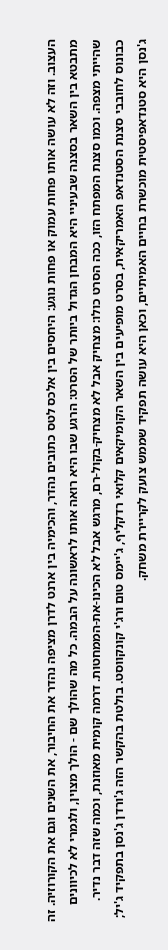העצוב. וזה לא עושה אותו פחות עמוק או פחות נוגע: היחסים בין אלכס לטס כתובים נהדר, והכימיה בין ארנט לדרן מציפה נהדר את החיבור, את השנים וגם את הקורוזיה. זה מתבטא בין השאר בסצנה שבעיניי היא המבחן הגדול ביותר של הסרט: הרגע שבו היא רואה אותו לראשונה על הבמה. כל מה שהולך שם - הולך מצוין, ולגמרי לא לכיוונים שהייתי מצפה. וכמו סצנת המפתח הזו, ככה הסרט כולו: מצחיק אבל לא מצחיק-בקול-רם, מרגש אבל לא הכינו-את-הממחטות. דרמה קומית מאוזנת, וכמה שזה דבר נדיר.
כבונוס לחובבי סצנת הסטנדאפ האמריקאית, בסרט מופיעים בין השאר הקומיקאים קלואי רדקליף, ג'יימס טום ורג'י קונקווסט. בולטת בהקשר הזה ג'ורדן ג'נסן בתפקיד ג'יל; ג'נסן היא סטנדאפיסטית מוכשרת בחיים האמיתיים, וכאן היא עושה תפקיד שממש צועק לקריירת משחק.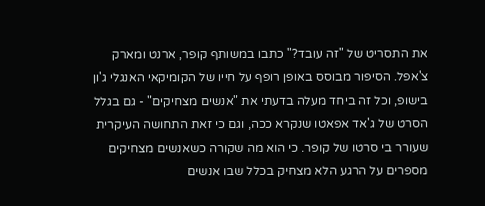את התסריט של "זה עובד?" כתבו במשותף קופר, ארנט ומארק צ'אפל. הסיפור מבוסס באופן רופף על חייו של הקומיקאי האנגלי ג'ון בישופ, וכל זה ביחד מעלה בדעתי את "אנשים מצחיקים" - גם בגלל הסרט של ג'אד אפאטו שנקרא ככה, וגם כי זאת התחושה העיקרית שעורר בי סרטו של קופר. כי הוא מה שקורה כשאנשים מצחיקים מספרים על הרגע הלא מצחיק בכלל שבו אנשים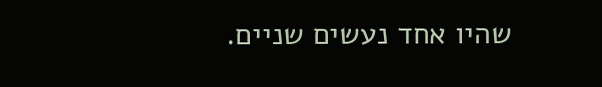שהיו אחד נעשים שניים.